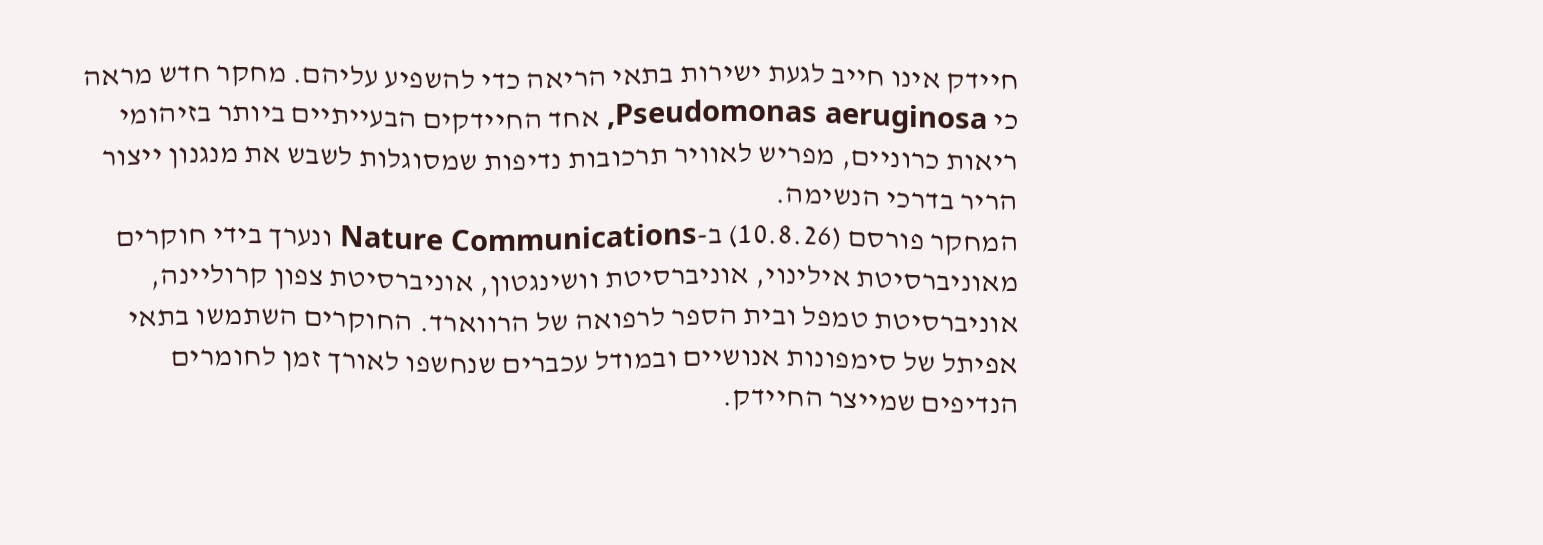חיידק אינו חייב לגעת ישירות בתאי הריאה כדי להשפיע עליהם. מחקר חדש מראה כי Pseudomonas aeruginosa, אחד החיידקים הבעייתיים ביותר בזיהומי ריאות כרוניים, מפריש לאוויר תרכובות נדיפות שמסוגלות לשבש את מנגנון ייצור הריר בדרכי הנשימה.
המחקר פורסם (10.8.26) ב-Nature Communications ונערך בידי חוקרים מאוניברסיטת אילינוי, אוניברסיטת וושינגטון, אוניברסיטת צפון קרוליינה, אוניברסיטת טמפל ובית הספר לרפואה של הרווארד. החוקרים השתמשו בתאי אפיתל של סימפונות אנושיים ובמודל עכברים שנחשפו לאורך זמן לחומרים הנדיפים שמייצר החיידק.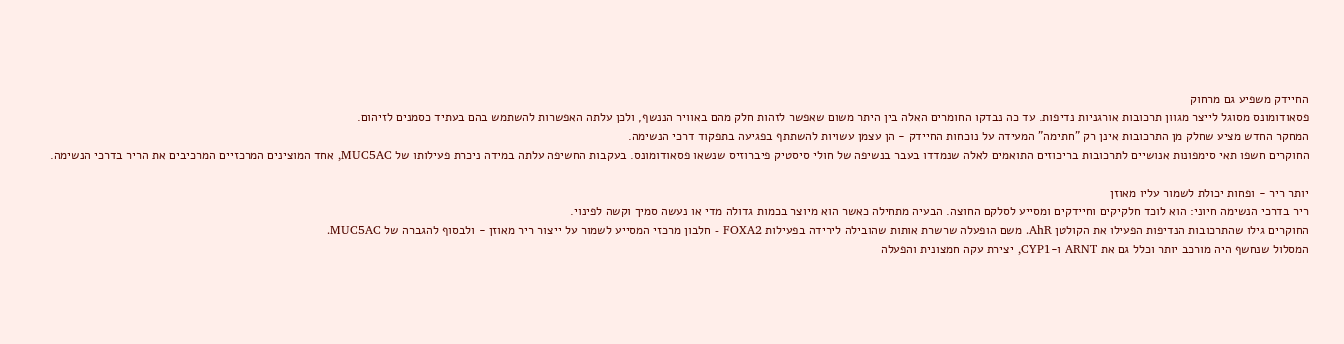החיידק משפיע גם מרחוק
פסאודומונס מסוגל לייצר מגוון תרכובות אורגניות נדיפות. עד כה נבדקו החומרים האלה בין היתר משום שאפשר לזהות חלק מהם באוויר הננשף, ולכן עלתה האפשרות להשתמש בהם בעתיד כסמנים לזיהום.
המחקר החדש מציע שחלק מן התרכובות אינן רק "חתימה" המעידה על נוכחות החיידק - הן עצמן עשויות להשתתף בפגיעה בתפקוד דרכי הנשימה.
החוקרים חשפו תאי סימפונות אנושיים לתרכובות בריכוזים התואמים לאלה שנמדדו בעבר בנשיפה של חולי סיסטיק פיברוזיס שנשאו פסאודומונס. בעקבות החשיפה עלתה במידה ניכרת פעילותו של MUC5AC, אחד המוצינים המרכזיים המרכיבים את הריר בדרכי הנשימה.

יותר ריר - ופחות יכולת לשמור עליו מאוזן
ריר בדרכי הנשימה חיוני: הוא לוכד חלקיקים וחיידקים ומסייע לסלקם החוצה. הבעיה מתחילה כאשר הוא מיוצר בכמות גדולה מדי או נעשה סמיך וקשה לפינוי.
החוקרים גילו שהתרכובות הנדיפות הפעילו את הקולטן AhR. משם הופעלה שרשרת אותות שהובילה לירידה בפעילות FOXA2 - חלבון מרכזי המסייע לשמור על ייצור ריר מאוזן - ולבסוף להגברה של MUC5AC.
המסלול שנחשף היה מורכב יותר וכלל גם את ARNT ו-CYP1, יצירת עקה חמצונית והפעלה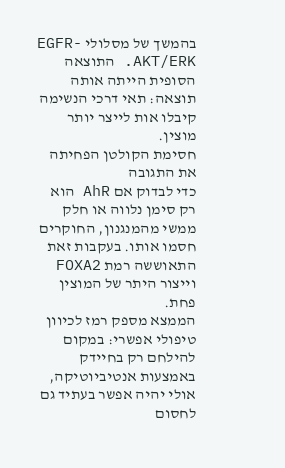בהמשך של מסלולי EGFR-AKT/ERK. התוצאה הסופית הייתה אותה תוצאה: תאי דרכי הנשימה קיבלו אות לייצר יותר מוצין.
חסימת הקולטן הפחיתה את התגובה
כדי לבדוק אם AhR הוא רק סימן נלווה או חלק ממשי מהמנגנון, החוקרים חסמו אותו. בעקבות זאת התאוששה רמת FOXA2 וייצור היתר של המוצין פחת.
הממצא מספק רמז לכיוון טיפולי אפשרי: במקום להילחם רק בחיידק באמצעות אנטיביוטיקה, אולי יהיה אפשר בעתיד גם לחסום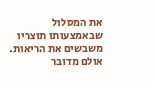את המסלול שבאמצעותו תוצריו משבשים את הריאות.
אולם מדובר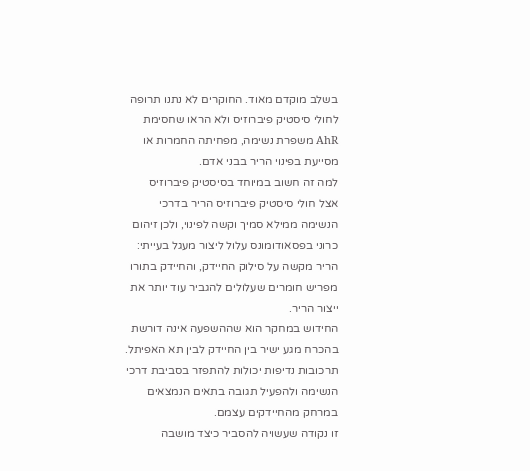בשלב מוקדם מאוד. החוקרים לא נתנו תרופה לחולי סיסטיק פיברוזיס ולא הראו שחסימת AhR משפרת נשימה, מפחיתה החמרות או מסייעת בפינוי הריר בבני אדם.
למה זה חשוב במיוחד בסיסטיק פיברוזיס
אצל חולי סיסטיק פיברוזיס הריר בדרכי הנשימה ממילא סמיך וקשה לפינוי, ולכן זיהום כרוני בפסאודומונס עלול ליצור מעגל בעייתי: הריר מקשה על סילוק החיידק, והחיידק בתורו מפריש חומרים שעלולים להגביר עוד יותר את ייצור הריר.
החידוש במחקר הוא שההשפעה אינה דורשת בהכרח מגע ישיר בין החיידק לבין תא האפיתל. תרכובות נדיפות יכולות להתפזר בסביבת דרכי הנשימה ולהפעיל תגובה בתאים הנמצאים במרחק מהחיידקים עצמם.
זו נקודה שעשויה להסביר כיצד מושבה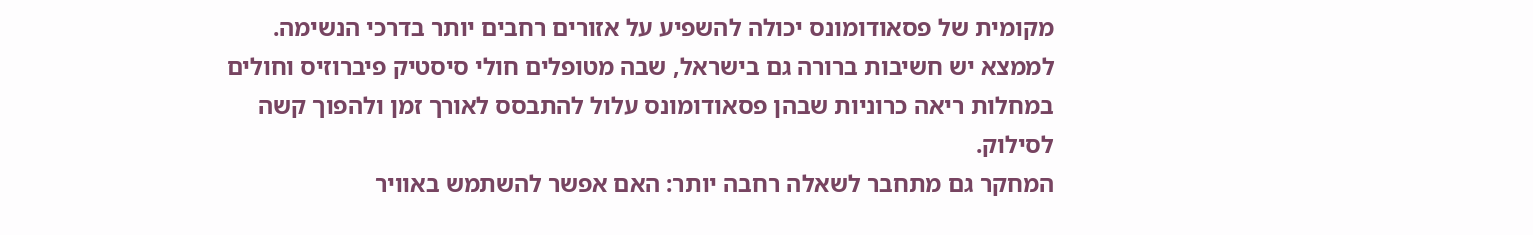מקומית של פסאודומונס יכולה להשפיע על אזורים רחבים יותר בדרכי הנשימה.
לממצא יש חשיבות ברורה גם בישראל, שבה מטופלים חולי סיסטיק פיברוזיס וחולים במחלות ריאה כרוניות שבהן פסאודומונס עלול להתבסס לאורך זמן ולהפוך קשה לסילוק.
המחקר גם מתחבר לשאלה רחבה יותר: האם אפשר להשתמש באוויר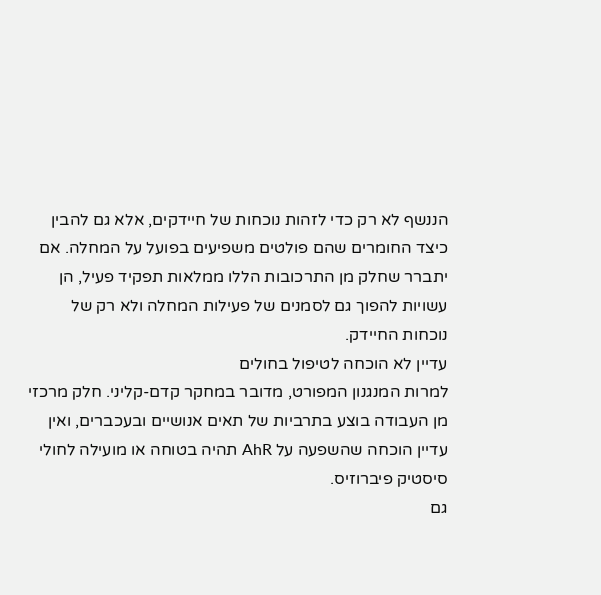הננשף לא רק כדי לזהות נוכחות של חיידקים, אלא גם להבין כיצד החומרים שהם פולטים משפיעים בפועל על המחלה. אם יתברר שחלק מן התרכובות הללו ממלאות תפקיד פעיל, הן עשויות להפוך גם לסמנים של פעילות המחלה ולא רק של נוכחות החיידק.
עדיין לא הוכחה לטיפול בחולים
למרות המנגנון המפורט, מדובר במחקר קדם-קליני. חלק מרכזי מן העבודה בוצע בתרביות של תאים אנושיים ובעכברים, ואין עדיין הוכחה שהשפעה על AhR תהיה בטוחה או מועילה לחולי סיסטיק פיברוזיס.
גם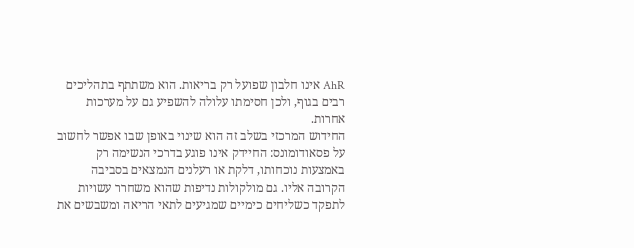AhR אינו חלבון שפועל רק בריאות. הוא משתתף בתהליכים רבים בגוף, ולכן חסימתו עלולה להשפיע גם על מערכות אחרות.
החידוש המרכזי בשלב זה הוא שינוי באופן שבו אפשר לחשוב על פסאודומונס: החיידק אינו פוגע בדרכי הנשימה רק באמצעות נוכחותו, דלקת או רעלנים הנמצאים בסביבה הקרובה אליו. גם מולקולות נדיפות שהוא משחרר עשויות לתפקד כשליחים כימיים שמגיעים לתאי הריאה ומשבשים את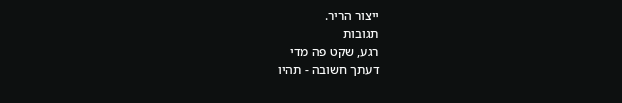ייצור הריר.
תגובות
רגע, שקט פה מדי
דעתך חשובה - תהיו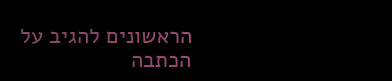הראשונים להגיב על הכתבה